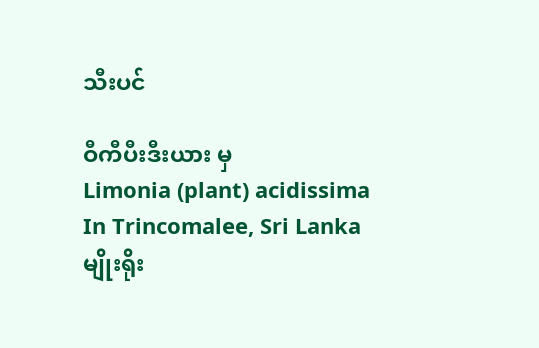သီးပင်

ဝီကီပီးဒီးယား မှ
Limonia (plant) acidissima
In Trincomalee, Sri Lanka
မျိုးရိုး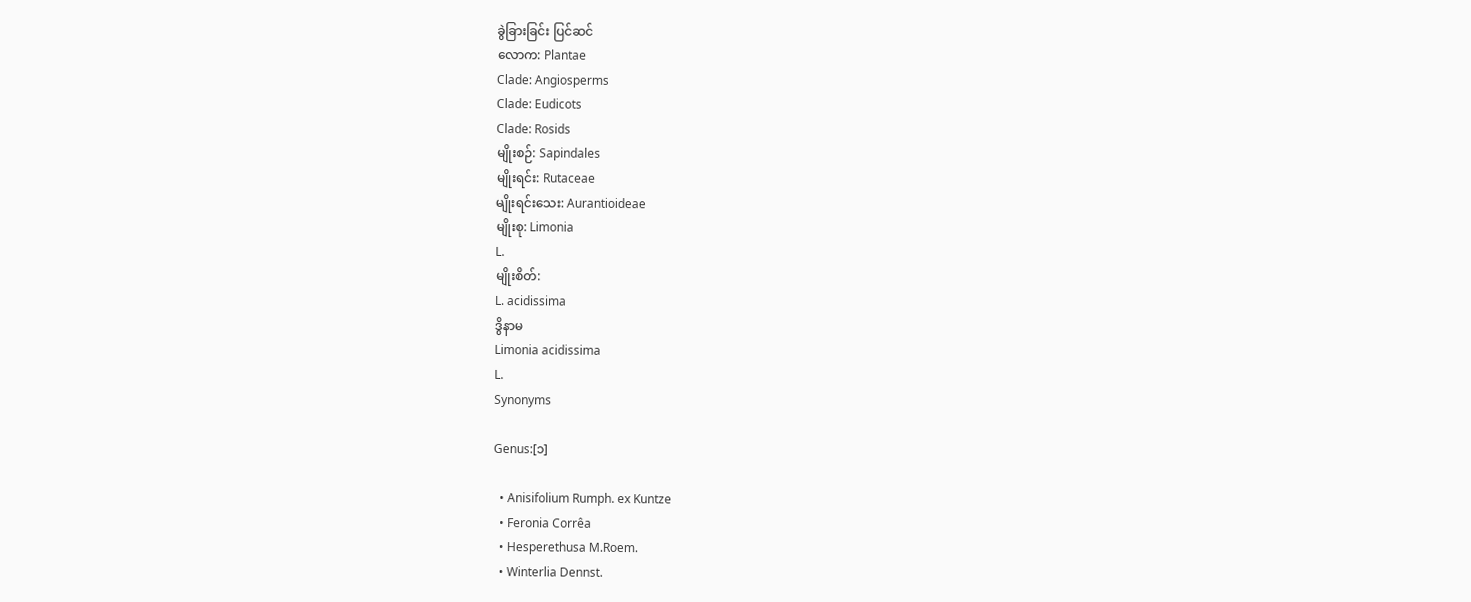ခွဲခြားခြင်း ပြင်ဆင်
လောက: Plantae
Clade: Angiosperms
Clade: Eudicots
Clade: Rosids
မျိုးစဉ်: Sapindales
မျိုးရင်း: Rutaceae
မျိုးရင်းသေး: Aurantioideae
မျိုးစု: Limonia
L.
မျိုးစိတ်:
L. acidissima
ဒွိနာမ
Limonia acidissima
L.
Synonyms

Genus:[၁]

  • Anisifolium Rumph. ex Kuntze
  • Feronia Corrêa
  • Hesperethusa M.Roem.
  • Winterlia Dennst.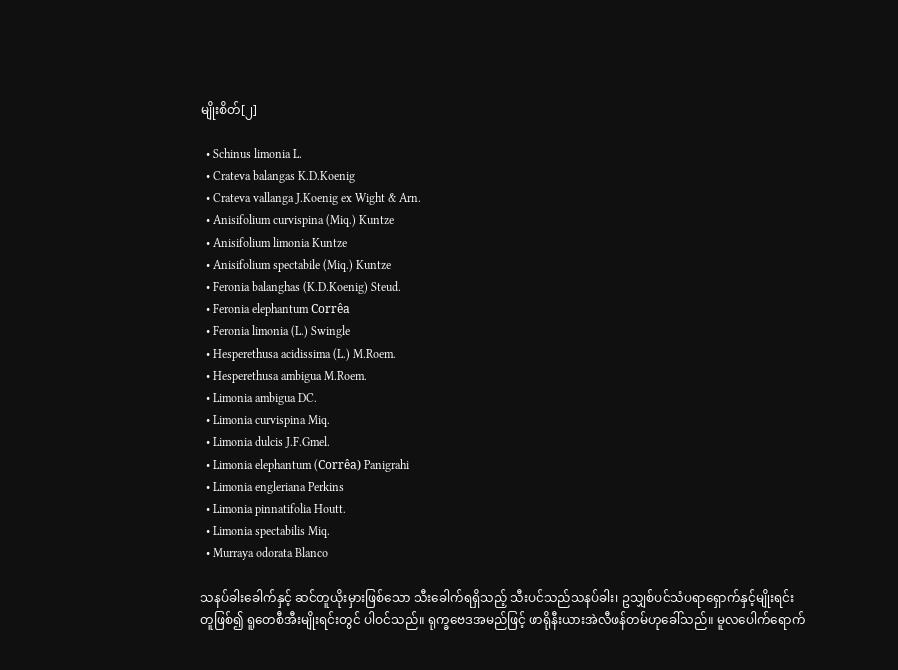မျိုးစိတ်[၂]

  • Schinus limonia L.
  • Crateva balangas K.D.Koenig
  • Crateva vallanga J.Koenig ex Wight & Arn.
  • Anisifolium curvispina (Miq.) Kuntze
  • Anisifolium limonia Kuntze
  • Anisifolium spectabile (Miq.) Kuntze
  • Feronia balanghas (K.D.Koenig) Steud.
  • Feronia elephantum Corrêa
  • Feronia limonia (L.) Swingle
  • Hesperethusa acidissima (L.) M.Roem.
  • Hesperethusa ambigua M.Roem.
  • Limonia ambigua DC.
  • Limonia curvispina Miq.
  • Limonia dulcis J.F.Gmel.
  • Limonia elephantum (Corrêa) Panigrahi
  • Limonia engleriana Perkins
  • Limonia pinnatifolia Houtt.
  • Limonia spectabilis Miq.
  • Murraya odorata Blanco

သနပ်ခါးခေါက်နှင့် ဆင်တူယိုးမှားဖြစ်သော သီးခေါက်ရရှိသည့် သီးပင်သည်သနပ်ခါး၊ ဥသျှစ်ပင်သံပရာရှောက်နှင့်မျိုးရင်းတူဖြစ်၍ ရူတေစီအီးမျိုးရင်းတွင် ပါဝင်သည်။ ရုက္ခဗေဒအမည်ဖြင့် ဖာရိုနီးယားအဲလီဖန်တမ်ဟုခေါ်သည်။ မူလပေါက်ရောက်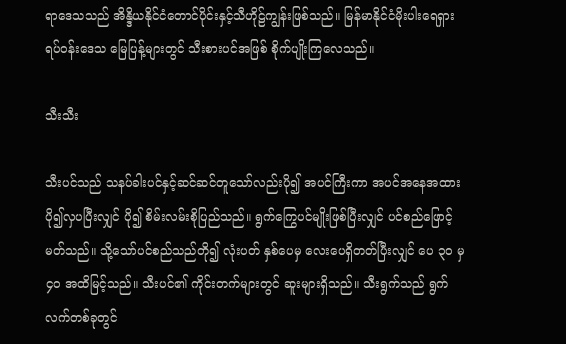ရာဒေသသည် အိန္ဒိယနိုင်ငံတောင်ပိုင်းနှင့်သီဟိုဠ်ကျွန်းဖြစ်သည်။ မြန်မာနိုင်ငံမိုးပါးရေရှားရပ်ဝန်းဒေသ မြေပြန့်များတွင် သီးစားပင်အဖြစ် စိုက်ပျိုးကြလေသည်။

သီးသီး

သီးပင်သည် သနပ်ခါးပင်နှင့်ဆင်ဆင်တူသော်လည်းပို၍ အပင်ကြီးကာ အပင်အနေအထား ပို၍လှပပြီးလျှင် ပို၍ စိမ်းလမ်းစိုပြည်သည်။ ရွက်ကြွေပင်မျိုးဖြစ်ပြီးလျှင် ပင်စည်ဖြောင့်မတ်သည်။ သို့သော်ပင်စည်သည်တို၍ လုံးပတ် နှစ်ပေမှ လေးပေရှိတတ်ပြီးလျှင် ပေ ၃ဝ မှ ၄ဝ အထိမြင့်သည်။ သီးပင်၏ ကိုင်းတက်များတွင် ဆူးများရှိသည်။ သီးရွက်သည် ရွက်လက်တစ်ခုတွင်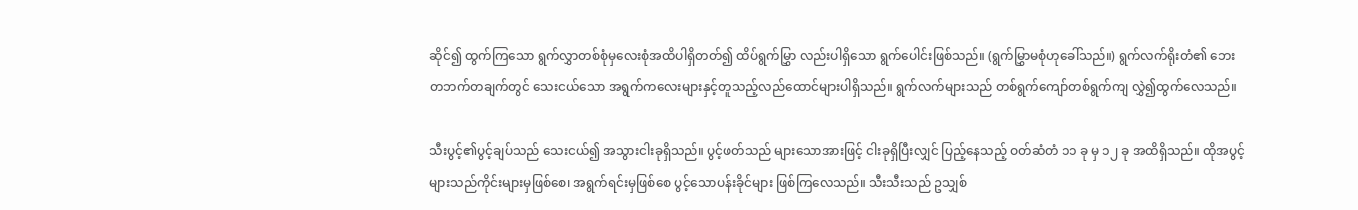ဆိုင်၍ ထွက်ကြသော ရွက်လွှာတစ်စုံမှလေးစုံအထိပါရှိတတ်၍ ထိပ်ရွက်မြွှာ လည်းပါရှိသော ရွက်ပေါင်းဖြစ်သည်။ (ရွက်မြွှာမစုံဟုခေါ်သည်။) ရွက်လက်ရိုးတံ၏ ဘေးတဘက်တချက်တွင် သေးငယ်သော အရွက်ကလေးများနှင့်တူသည့်လည်ထောင်များပါရှိသည်။ ရွက်လက်များသည် တစ်ရွက်ကျော်တစ်ရွက်ကျ လွှဲ၍ထွက်လေသည်။

သီးပွင့်၏ပွင့်ချပ်သည် သေးငယ်၍ အသွားငါးခုရှိသည်။ ပွင့်ဖတ်သည် များသောအားဖြင့် ငါးခုရှိပြီးလျှင် ပြည့်နေသည့် ဝတ်ဆံတံ ၁၁ ခု မှ ၁၂ ခု အထိရှိသည်။ ထိုအပွင့်များသည်ကိုင်းများမှဖြစ်စေ၊ အရွက်ရင်းမှဖြစ်စေ ပွင့်သောပန်းခိုင်များ ဖြစ်ကြလေသည်။ သီးသီးသည် ဥသျှစ်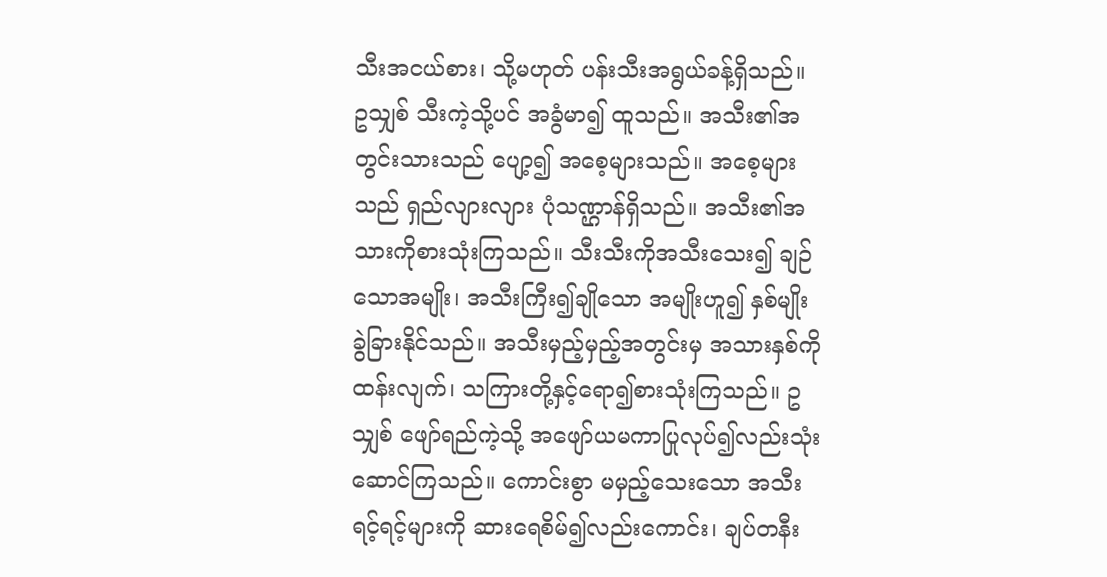သီးအငယ်စား၊ သို့မဟုတ် ပန်းသီးအရွယ်ခန့်ရှိသည်။ ဥသျှစ် သီးကဲ့သို့ပင် အခွံမာ၍ ထူသည်။ အသီး၏အတွင်းသားသည် ပျော့၍ အစေ့များသည်။ အစေ့များသည် ရှည်လျားလျား ပုံသဏ္ဌာန်ရှိသည်။ အသီး၏အသားကိုစားသုံးကြသည်။ သီးသီးကိုအသီးသေး၍ ချဉ်သောအမျိုး၊ အသီးကြီး၍ချိုသော အမျိုးဟူ၍ နှစ်မျိုး ခွဲခြားနိုင်သည်။ အသီးမှည့်မှည့်အတွင်းမှ အသားနှစ်ကို ထန်းလျက်၊ သကြားတို့နှင့်ရော၍စားသုံးကြသည်။ ဥသျှစ် ဖျော်ရည်ကဲ့သို့ အဖျော်ယမကာပြုလုပ်၍လည်းသုံးဆောင်ကြသည်။ ကောင်းစွာ မမှည့်သေးသော အသီး ရင့်ရင့်များကို ဆားရေစိမ်၍လည်းကောင်း၊ ချပ်တနီး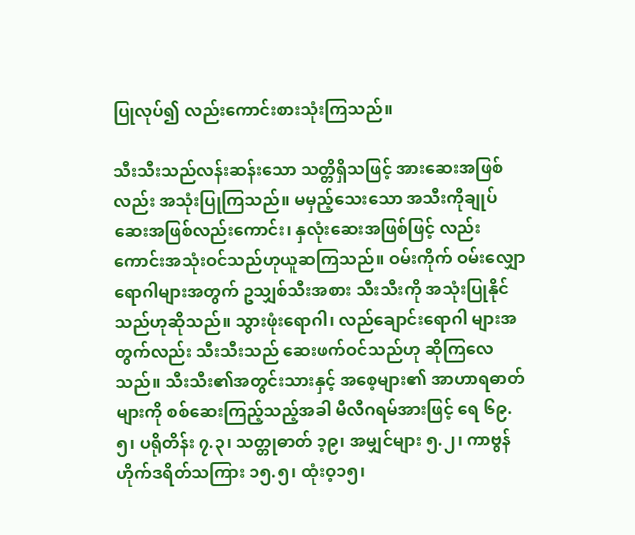ပြုလုပ်၍ လည်းကောင်းစားသုံးကြသည်။

သီးသီးသည်လန်းဆန်းသော သတ္တိရှိသဖြင့် အားဆေးအဖြစ်လည်း အသုံးပြုကြသည်။ မမှည့်သေးသော အသီးကိုချုပ်ဆေးအဖြစ်လည်းကောင်း၊ နှလုံးဆေးအဖြစ်ဖြင့် လည်းကောင်းအသုံးဝင်သည်ဟုယူဆကြသည်။ ဝမ်းကိုက် ဝမ်းလျှောရောဂါများအတွက် ဥသျှစ်သီးအစား သီးသီးကို အသုံးပြုနိုင်သည်ဟုဆိုသည်။ သွားဖုံးရောဂါ၊ လည်ချောင်းရောဂါ များအတွက်လည်း သီးသီးသည် ဆေးဖက်ဝင်သည်ဟု ဆိုကြလေသည်။ သီးသီး၏အတွင်းသားနှင့် အစေ့များ၏ အာဟာရဓာတ်များကို စစ်ဆေးကြည့်သည့်အခါ မီလီဂရမ်အားဖြင့် ရေ ၆၉.၅၊ ပရိုတိန်း ၇.၃၊ သတ္တုဓာတ် ၁့၉၊ အမျှင်များ ၅.၂၊ ကာဗွန်ဟိုက်ဒရိတ်သကြား ၁၅.၅၊ ထုံးဝ့၁၅၊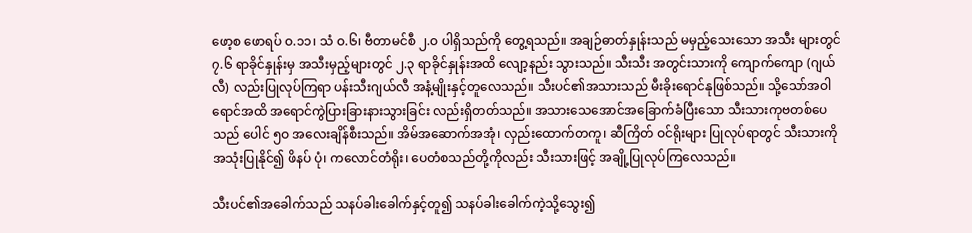ဖော့စ ဖောရပ် ဝ.၁၁၊ သံ ဝ.၆၊ ဗီတာမင်စီ ၂.ဝ ပါရှိသည်ကို တွေ့ရသည်။ အချဉ်ဓာတ်နှုန်းသည် မမှည့်သေးသော အသီး များတွင် ၇.၆ ရာခိုင်နှုန်းမှ အသီးမှည့်များတွင် ၂.၃ ရာခိုင်နှုန်းအထိ လျော့နည်း သွားသည်။ သီးသီး အတွင်းသားကို ကျောက်ကျော (ဂျယ်လီ) လည်းပြုလုပ်ကြရာ ပန်းသီးဂျယ်လီ အနံ့မျိုးနှင့်တူလေသည်။ သီးပင်၏အသားသည် မီးခိုးရောင်နုဖြစ်သည်။ သို့သော်အဝါရောင်အထိ အရောင်ကွဲပြားခြားနားသွားခြင်း လည်းရှိတတ်သည်။ အသားသေအောင်အခြောက်ခံပြီးသော သီးသားကုဗတစ်ပေသည် ပေါင် ၅ဝ အလေးချိန်စီးသည်။ အိမ်အဆောက်အအုံ၊ လှည်းထောက်တကူ၊ ဆီကြိတ် ဝင်ရိုးများ ပြုလုပ်ရာတွင် သီးသားကိုအသုံးပြုနိုင်၍ ဖိနပ် ပုံ၊ ကလောင်တံရိုး၊ ပေတံစသည်တို့ကိုလည်း သီးသားဖြင့် အချို့ပြုလုပ်ကြလေသည်။

သီးပင်၏အခေါက်သည် သနပ်ခါးခေါက်နှင့်တူ၍ သနပ်ခါးခေါက်ကဲ့သို့သွေး၍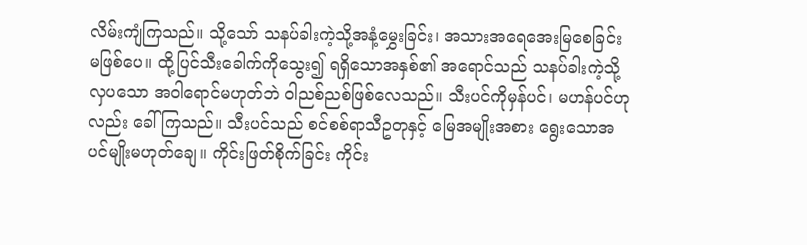လိမ်းကျံကြသည်။ သို့သော် သနပ်ခါးကဲ့သို့အနံ့မွှေးခြင်း၊ အသားအရေအေးမြစေခြင်း မဖြစ်ပေ။ ထို့ပြင်သီးခေါက်ကိုသွေး၍ ရရှိသောအနှစ်၏ အရောင်သည် သနပ်ခါးကဲ့သို့လှပသော အဝါရောင်မဟုတ်ဘဲ ဝါညစ်ညစ်ဖြစ်လေသည်။ သီးပင်ကိုမှန်ပင်၊ မဟန်ပင်ဟုလည်း ခေါ်ကြသည်။ သီးပင်သည် စင်စစ်ရာသီဥတုနှင့် မြေအမျိုးအစား ရွေးသောအပင်မျိုးမဟုတ်ချေ။ ကိုင်းဖြတ်စိုက်ခြင်း ကိုင်း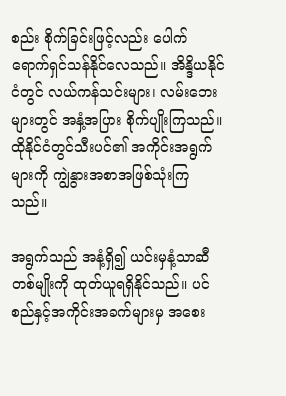စည်း စိုက်ခြင်းဖြင့်လည်း ပေါက်ရောက်ရှင်သန်နိုင်လေသည်။ အိန္ဒိယနိုင်ငံတွင် လယ်ကန်သင်းများ၊ လမ်းဘေးများတွင် အနှံ့အပြား စိုက်ပျိုးကြသည်။ ထိုနိုင်ငံတွင်သီးပင်၏ အကိုင်းအရွက်များကို ကျွဲနွားအစာအဖြစ်သုံးကြသည်။

အရွက်သည် အနံ့ရှိ၍ ယင်းမှနံ့သာဆီတစ်မျိုးကို ထုတ်ယူရရှိနိုင်သည်။ ပင်စည်နှင့်အကိုင်းအခက်များမှ အစေး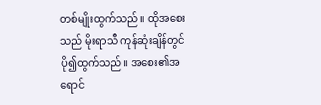တစ်မျိုးထွက်သည်။ ထိုအစေးသည် မိုးရာသီ ကုန်ဆုံးချိန်တွင် ပို၍ထွက်သည်။ အစေး၏အရောင်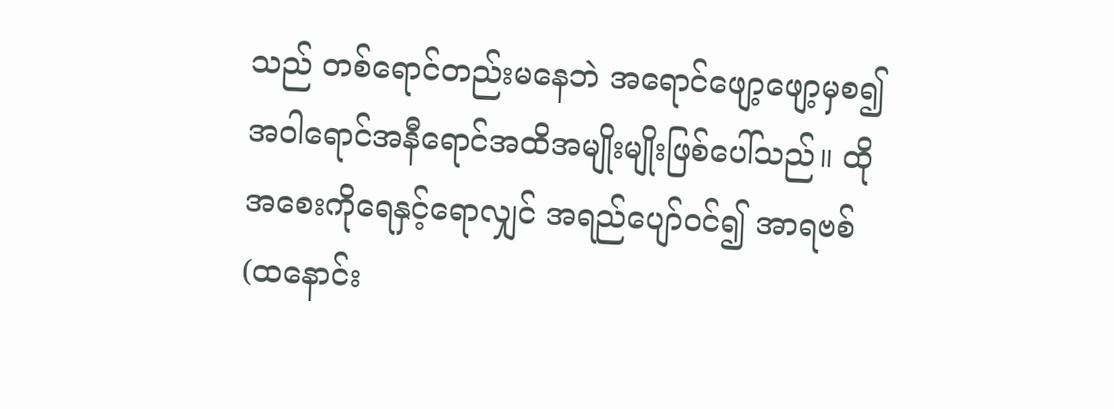သည် တစ်ရောင်တည်းမနေဘဲ အရောင်ဖျော့ဖျော့မှစ၍ အဝါရောင်အနီရောင်အထိအမျိုးမျိုးဖြစ်ပေါ်သည်။ ထိုအစေးကိုရေနှင့်ရောလျှင် အရည်ပျော်ဝင်၍ အာရဗစ် (ထနောင်း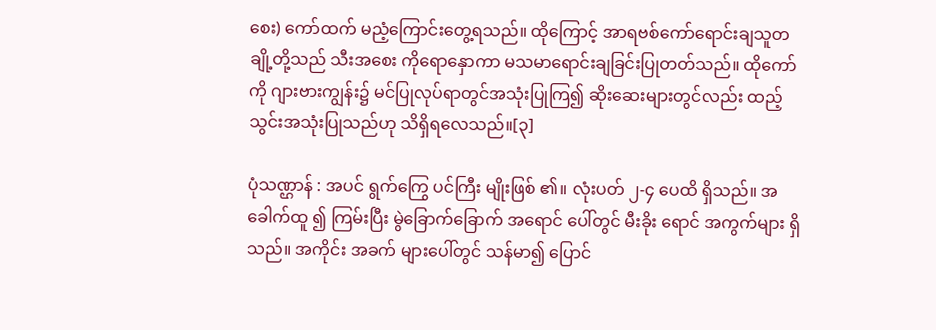စေး) ကော်ထက် မညံ့ကြောင်းတွေ့ရသည်။ ထိုကြောင့် အာရဗစ်ကော်ရောင်းချသူတချို့တို့သည် သီးအစေး ကိုရောနှောကာ မသမာရောင်းချခြင်းပြုတတ်သည်။ ထိုကော်ကို ဂျားဗားကျွန်း၌ မင်ပြုလုပ်ရာတွင်အသုံးပြုကြ၍ ဆိုးဆေးများတွင်လည်း ထည့်သွင်းအသုံးပြုသည်ဟု သိရှိရလေသည်။[၃]

ပုံသဏ္ဌာန် : အပင် ရွက်ကြွေ ပင်ကြီး မျိုးဖြစ် ၏။ လုံးပတ် ၂-၄ ပေထိ ရှိသည်။ အခေါက်ထူ ၍ ကြမ်းပြီး မွဲခြောက်ခြောက် အရောင် ပေါ်တွင် မီးခိုး ရောင် အကွက်များ ရှိသည်။ အကိုင်း အခက် များပေါ်တွင် သန်မာ၍ ပြောင်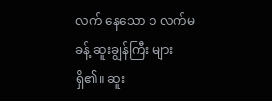လက် နေသော ၁ လက်မခန့် ဆူးချွန်ကြီး များ ရှိ၏။ ဆူး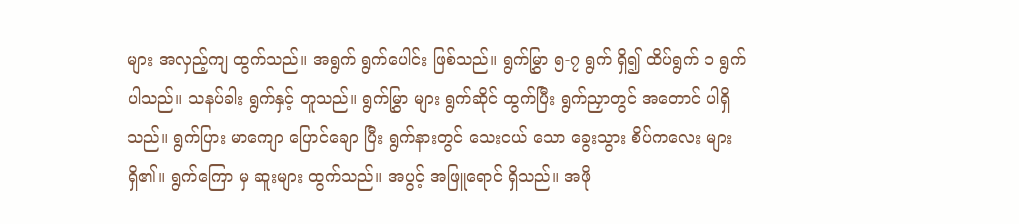များ အလှည့်ကျ ထွက်သည်။ အရွက် ရွက်ပေါင်း ဖြစ်သည်။ ရွက်မြွှာ ၅-၇ ရွက် ရှိ၍ ထိပ်ရွက် ၁ ရွက် ပါသည်။ သနပ်ခါး ရွက်နှင့် တူသည်။ ရွက်မြွှာ များ ရွက်ဆိုင် ထွက်ပြီး ရွက်ညှာတွင် အတောင် ပါရှိသည်။ ရွက်ပြား မာကျော ပြောင်ချော ပြီး ရွက်နားတွင် သေးငယ် သော ခွေးသွား စိပ်ကလေး များ ရှိ၏။ ရွက်ကြော မှ ဆူးများ ထွက်သည်။ အပွင့် အဖြူရောင် ရှိသည်။ အဖို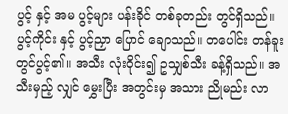ပွင့် နှင့် အမ ပွင့်များ ပန်းခိုင် တစ်ခုတည်း တွင်ရှိသည်။ ပွင့်ကိုင်း နှင့် ပွင့်ညှာ ပြောင် ချောသည်။ တပေါင်း တန်ခူး တွင်ပွင့်၏။ အသီး လုံးဝိုင်း၍ ဥသျှစ်သီး ခန့်ရှိသည်။ အသီးမှည့် လျှင် မွှေးပြီး အတွင်းမှ အသား ညိုမည်း လာ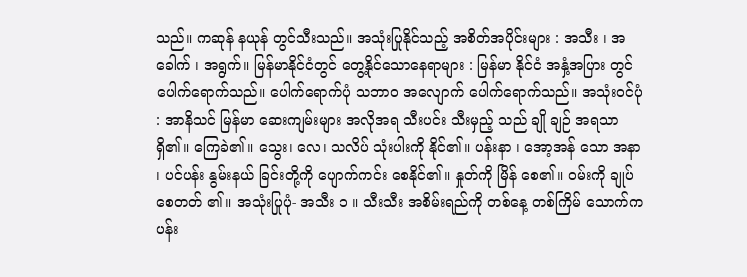သည်။ ကဆုန် နယုန် တွင်သီးသည်။ အသုံးပြုနိုင်သည့် အစိတ်အပိုင်းများ : အသီး ၊ အခေါက် ၊ အရွက်။ မြန်မာနိုင်ငံတွင် တွေ့နိုင်သောနေရာများ : မြန်မာ နိုင်ငံ အနှံ့အပြား တွင် ပေါက်ရောက်သည်။ ပေါက်ရောက်ပုံ သဘာ၀ အလျောက် ပေါက်ရောက်သည်။ အသုံးဝင်ပုံ : အာနိသင် မြန်မာ ဆေးကျမ်းများ အလိုအရ သီးပင်း သီးမှည့် သည် ချို ချဉ် အရသာ ရှိ၏။ ကြေခဲ၏။ သွေး၊ လေ၊ သလိပ် သုံးပါးကို နိုင်၏။ ပန်းနာ ၊ အော့အန် သော အနာ ၊ ပင်ပန်း နွမ်းနယ် ခြင်းတို့ကို ပျောက်ကင်း စေနိုင်၏။ နှုတ်ကို မြိန် စေ၏။ ဝမ်းကို ချုပ်စေတတ် ၏။ အသုံးပြုပုံ- အသီး ၁ ။ သီးသီး အစိမ်းရည်ကို တစ်နေ့ တစ်ကြိမ် သောက်က ပန်း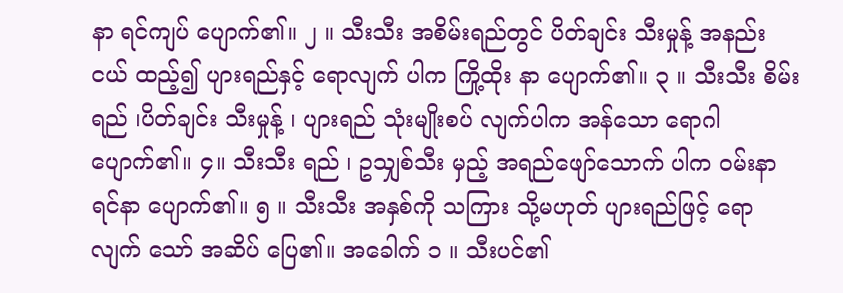နာ ရင်ကျပ် ပျောက်၏။ ၂ ။ သီးသီး အစိမ်းရည်တွင် ပိတ်ချင်း သီးမှုန့် အနည်းငယ် ထည့်၍ ပျားရည်နှင့် ရောလျက် ပါက ကြို့ထိုး နာ ပျောက်၏။ ၃ ။ သီးသီး စိမ်းရည် ၊ပိတ်ချင်း သီးမှုန့် ၊ ပျားရည် သုံးမျိုးစပ် လျက်ပါက အန်သော ရောဂါ ပျောက်၏။ ၄။ သီးသီး ရည် ၊ ဥသျှစ်သီး မှည့် အရည်ဖျော်သောက် ပါက ဝမ်းနာ ရင်နာ ပျောက်၏။ ၅ ။ သီးသီး အနှစ်ကို သကြား သို့မဟုတ် ပျားရည်ဖြင့် ရောလျက် သော် အဆိပ် ပြေ၏။ အခေါက် ၁ ။ သီးပင်၏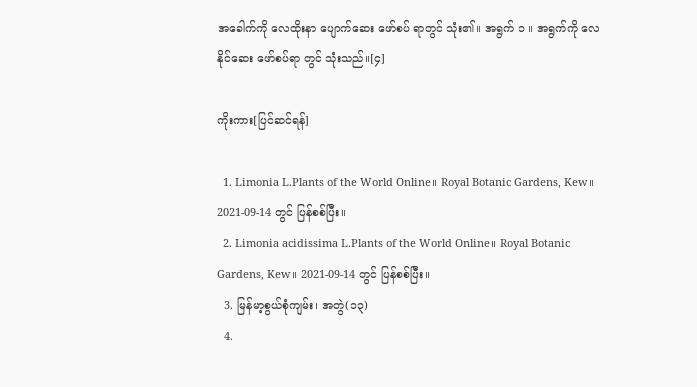အခေါက်ကို လေထိုးနာ ပျောက်ဆေး ဖော်စပ် ရာတွင် သုံး၏။ အရွက် ၁ ။ အရွက်ကို လေနိုင်ဆေး ဖော်စပ်ရာ တွင် သုံးသည်။[၄]

ကိုးကား[ပြင်ဆင်ရန်]

  1. Limonia L.Plants of the World Online။ Royal Botanic Gardens, Kew။ 2021-09-14 တွင် ပြန်စစ်ပြီး။
  2. Limonia acidissima L.Plants of the World Online။ Royal Botanic Gardens, Kew။ 2021-09-14 တွင် ပြန်စစ်ပြီး။
  3. မြန်မာ့စွယ်စုံကျမ်း၊ အတွဲ(၁၃)
  4.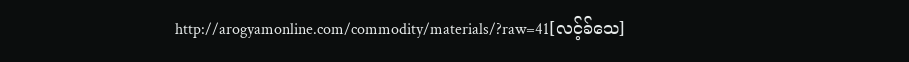http://arogyamonline.com/commodity/materials/?raw=41[လင့်ခ်သေ]